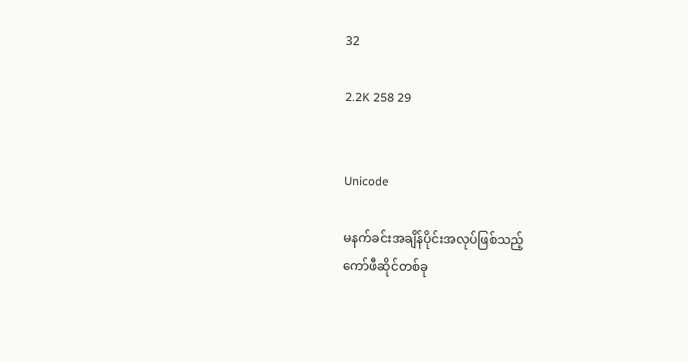32

2.2K 258 29


Unicode

မနက်ခင်းအချိန်ပိုင်းအလုပ်ဖြစ်သည့်
ကော်ဖီဆိုင်တစ်ခု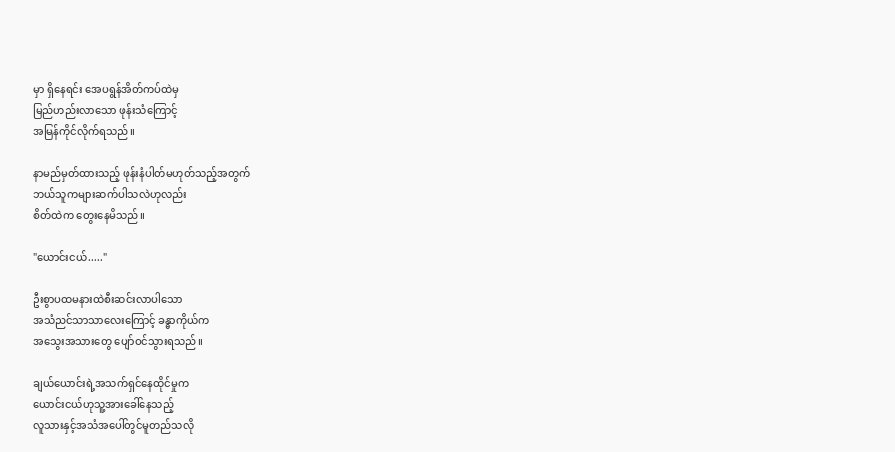မှာ ရှိနေရင်း အေပရွန်အိတ်ကပ်ထဲမှ
မြည်ဟည်းလာသော ဖုန်းသံကြောင့်
အမြန်ကိုင်လိုက်ရသည်။

နာမည်မှတ်ထားသည့် ဖုန်းနံပါတ်မဟုတ်သည့်အတွက်
ဘယ်သူကများဆက်ပါသလဲဟုလည်း
စိတ်ထဲက တွေးနေမိသည်။

"ယောင်းငယ်....."

ဦးစွာပထမနားထဲစီးဆင်းလာပါသော
အသံညင်သာသာလေးကြောင့် ခန္ဓာကိုယ်က
အသွေးအသားတွေ ပျော်ဝင်သွားရသည်။

ချယ်ယောင်းရဲ့အသက်ရှင်နေထိုင်မှုက
ယောင်းငယ်ဟုသူ့အားခေါ်နေသည့်
လူသားနှင့်အသံအပေါ်တွင်မူတည်သလို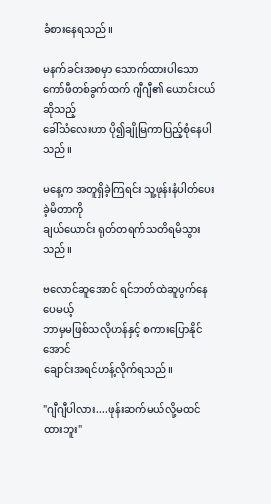ခံစားနေရသည်။

မနက်ခင်းအစမှာ သောက်ထားပါသော
ကော်ဖီတစ်ခွက်ထက် ဂျီဂျီ၏ ယောင်းငယ်ဆိုသည့်
ခေါ်သံလေးဟာ ပို၍ချိုမြကာပြည့်စုံနေပါသည်။

မနေ့က အတူရှိခဲ့ကြရင်း သူ့ဖုန်းနံပါတ်ပေးခဲ့မိတာကို
ချယ်ယောင်း ရုတ်တရက်သတိရမိသွားသည်။

ဗလောင်ဆူအောင် ရင်ဘတ်ထဲဆူပွက်နေပေမယ့်
ဘာမှမဖြစ်သလိုဟန်နှင့် စကားပြောနိုင်အောင်
ချောင်းအရင်ဟန့်လိုက်ရသည်။

"ဂျီဂျီပါလား....ဖုန်းဆက်မယ်လို့မထင်ထားဘူး"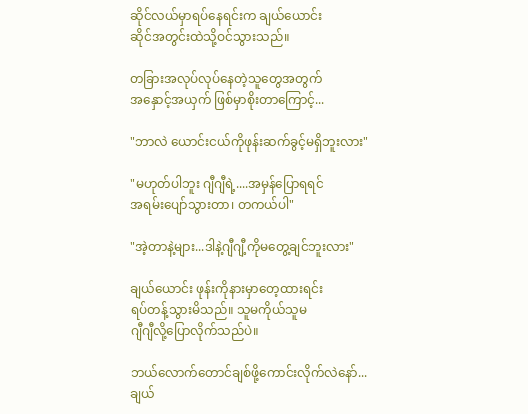ဆိုင်လယ်မှာရပ်နေရင်းက ချယ်ယောင်း
ဆိုင်အတွင်းထဲသို့ဝင်သွားသည်။

တခြားအလုပ်လုပ်နေတဲ့သူတွေအတွက်
အနှောင့်အယှက် ဖြစ်မှာစိုးတာကြောင့်...

"ဘာလဲ ယောင်းငယ်ကိုဖုန်းဆက်ခွင့်မရှိဘူးလား"

"မဟုတ်ပါဘူး ဂျီဂျီရဲ့....အမှန်ပြောရရင်
အရမ်းပျော်သွားတာ၊ တကယ်ပါ"

"အဲ့တာနဲ့များ...ဒါနဲ့ဂျီဂျီ့ကိုမတွေ့ချင်ဘူးလား"

ချယ်ယောင်း ဖုန်းကိုနားမှာတေ့ထားရင်း
ရပ်တန့်သွားမိသည်။ သူမကိုယ်သူမ
ဂျီဂျီလို့ပြောလိုက်သည်ပဲ။

ဘယ်လောက်တောင်ချစ်ဖို့ကောင်းလိုက်လဲနော်...
ချယ်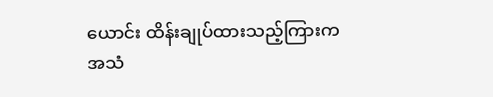ယောင်း ထိန်းချုပ်ထားသည့်ကြားက
အသံ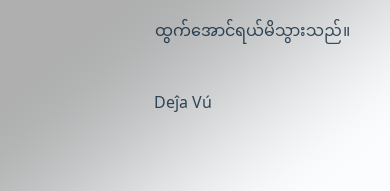ထွက်အောင်ရယ်မိသွားသည်။

Deĵa Vú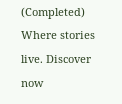(Completed) Where stories live. Discover now